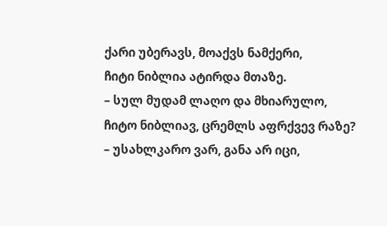ქარი უბერავს, მოაქვს ნამქერი,
ჩიტი ნიბლია ატირდა მთაზე.
– სულ მუდამ ლაღო და მხიარულო,
ჩიტო ნიბლიავ, ცრემლს აფრქვევ რაზე?
– უსახლკარო ვარ, განა არ იცი,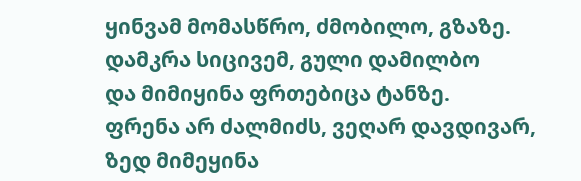ყინვამ მომასწრო, ძმობილო, გზაზე.
დამკრა სიცივემ, გული დამილბო
და მიმიყინა ფრთებიცა ტანზე.
ფრენა არ ძალმიძს, ვეღარ დავდივარ,
ზედ მიმეყინა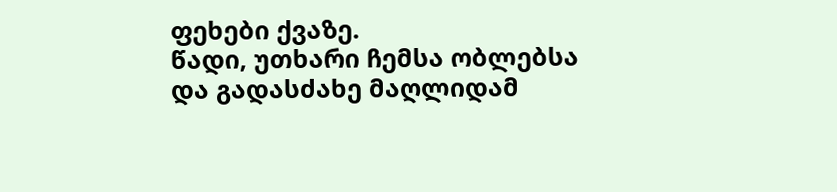ფეხები ქვაზე.
წადი, უთხარი ჩემსა ობლებსა
და გადასძახე მაღლიდამ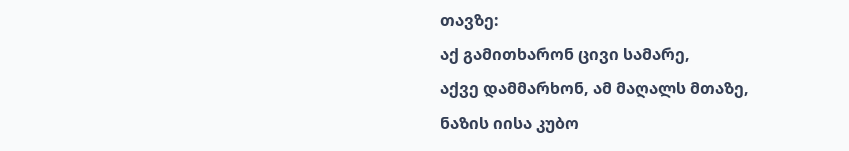თავზე:
აქ გამითხარონ ცივი სამარე,
აქვე დამმარხონ, ამ მაღალს მთაზე,
ნაზის იისა კუბო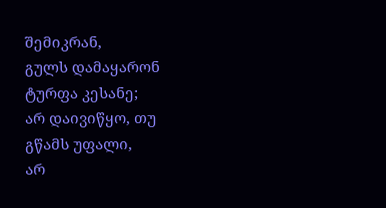შემიკრან,
გულს დამაყარონ ტურფა კესანე;
არ დაივიწყო, თუ გწამს უფალი,
არ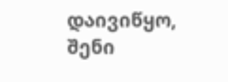დაივიწყო, შენი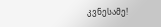კვნესამე!